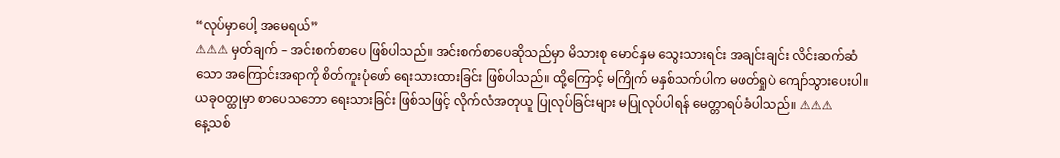“လုပ်မှာပေါ့ အမေရယ်”
⚠⚠⚠ မှတ်ချက် – အင်းစက်စာပေ ဖြစ်ပါသည်။ အင်းစက်စာပေဆိုသည်မှာ မိသားစု မောင်နှမ သွေးသားရင်း အချင်းချင်း လိင်းဆက်ဆံသော အကြောင်းအရာကို စိတ်ကူးပုံဖော် ရေးသားထားခြင်း ဖြစ်ပါသည်။ ထို့ကြောင့် မကြိုက် မနှစ်သက်ပါက မဖတ်ရှုပဲ ကျော်သွားပေးပါ။ ယခုဝတ္ထုမှာ စာပေသဘော ရေးသားခြင်း ဖြစ်သဖြင့် လိုက်လံအတုယူ ပြုလုပ်ခြင်းများ မပြုလုပ်ပါရန် မေတ္တာရပ်ခံပါသည်။ ⚠⚠⚠
နေ့သစ်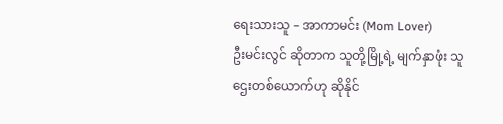ရေးသားသူ – အာကာမင်း (Mom Lover)
ဦးမင်းလွင် ဆိုတာက သူတို့မြို့ရဲ့ မျက်နှာဖုံး သူဌေးတစ်ယောက်ဟု ဆိုနိုင်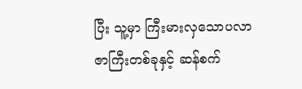ပြီး သူ့မှာ ကြီးမားလှသောပလာဇာကြီးတစ်ခုနှင့် ဆန်စက်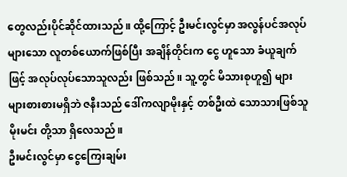တွေလည်းပိုင်ဆိုင်ထားသည်။ ထို့ကြောင့် ဦးမင်းလွင်မှာ အလွန်ပင်အလုပ်များသော လူတစ်ယောက်ဖြစ်ပြီး အချိန်တိုင်းက ငွေ ဟူသော ခံယူချက်ဖြင့် အလုပ်လုပ်သောသူလည်း ဖြစ်သည်။ သူ့တွင် မိသားစုဟူ၍ များများစားစားမရှိဘဲ ဇနီးသည် ဒေါ်ကလျာမိုးနှင့် တစ်ဦးထဲ သောသားဖြစ်သူ မိုးမင်း တို့သာ ရှိလေသည်။
ဦးမင်းလွင်မှာ ငွေကြေးချမ်း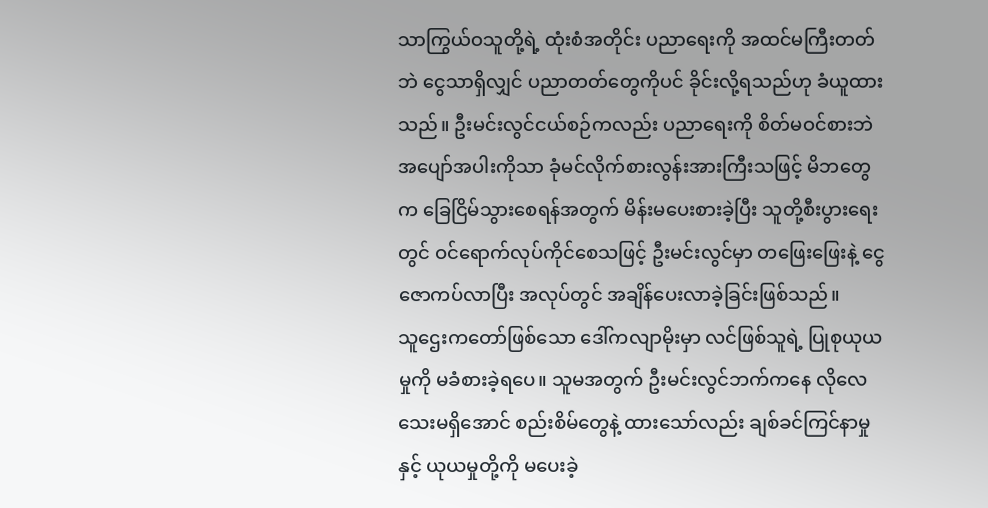သာကြွယ်ဝသူတို့ရဲ့ ထုံးစံအတိုင်း ပညာရေးကို အထင်မကြီးတတ်ဘဲ ငွေသာရှိလျှင် ပညာတတ်တွေကိုပင် ခိုင်းလို့ရသည်ဟု ခံယူထားသည်။ ဦးမင်းလွင်ငယ်စဉ်ကလည်း ပညာရေးကို စိတ်မဝင်စားဘဲ အပျော်အပါးကိုသာ ခုံမင်လိုက်စားလွန်းအားကြီးသဖြင့် မိဘတွေက ခြေငြိမ်သွားစေရန်အတွက် မိန်းမပေးစားခဲ့ပြီး သူတို့စီးပွားရေးတွင် ဝင်ရောက်လုပ်ကိုင်စေသဖြင့် ဦးမင်းလွင်မှာ တဖြေးဖြေးနဲ့ ငွေဇောကပ်လာပြီး အလုပ်တွင် အချိန်ပေးလာခဲ့ခြင်းဖြစ်သည်။
သူဌေးကတော်ဖြစ်သော ဒေါ်ကလျာမိုးမှာ လင်ဖြစ်သူရဲ့ ပြုစုယုယမှုကို မခံစားခဲ့ရပေ။ သူမအတွက် ဦးမင်းလွင်ဘက်ကနေ လိုလေသေးမရှိအောင် စည်းစိမ်တွေနဲ့ ထားသော်လည်း ချစ်ခင်ကြင်နာမှုနှင့် ယုယမှုတို့ကို မပေးခဲ့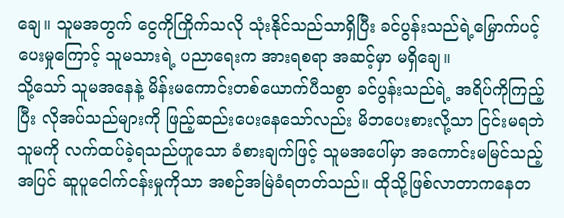ချေ။ သူမအတွက် ငွေကိုကြိုက်သလို သုံးနိုင်သည်သာရှိပြီး ခင်ပွန်းသည်ရဲ့မြှောက်ပင့်ပေးမှုကြောင့် သူမသားရဲ့ ပညာရေးက အားရစရာ အဆင့်မှာ မရှိချေ။
သို့သော် သူမအနေနဲ့ မိန်းမကောင်းတစ်ယောက်ပီသစွာ ခင်ပွန်းသည်ရဲ့ အရိပ်ကိုကြည့်ပြီး လိုအပ်သည်များကို ဖြည့်ဆည်းပေးနေသော်လည်း မိဘပေးစားလို့သာ ငြင်းမရဘဲ သူမကို လက်ထပ်ခဲ့ရသည်ဟူသော ခံစားချက်ဖြင့် သူမအပေါ်မှာ အကောင်းမမြင်သည့်အပြင် ဆူပူငေါက်ငန်းမှုကိုသာ အစဉ်အမြဲခံရတတ်သည်။ ထိုသို့ဖြစ်လာတာကနေတ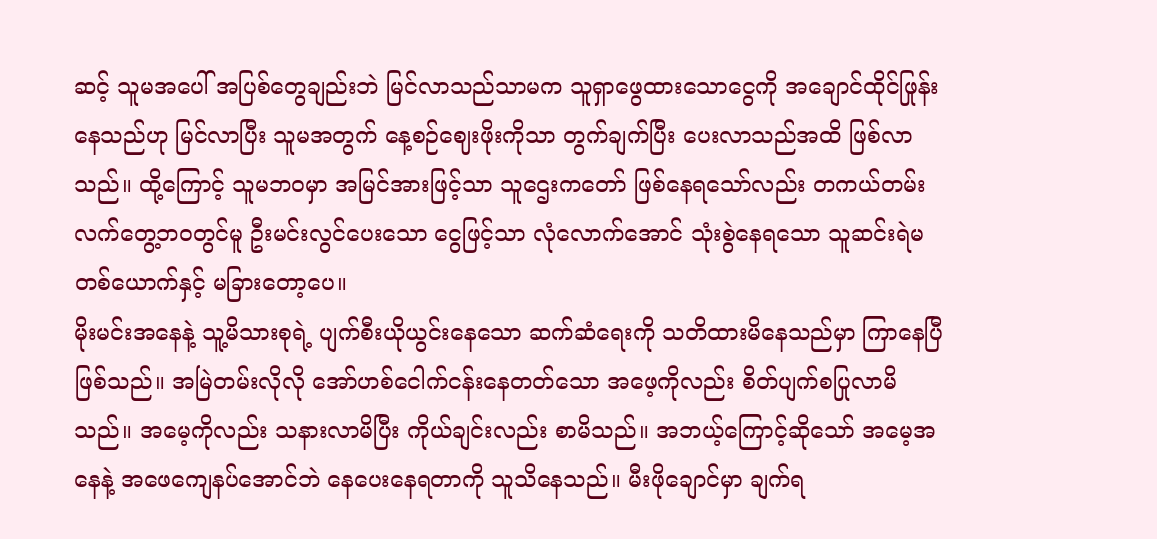ဆင့် သူမအပေါ် အပြစ်တွေချည်းဘဲ မြင်လာသည်သာမက သူရှာဖွေထားသောငွေကို အချောင်ထိုင်ဖြုန်းနေသည်ဟု မြင်လာပြီး သူမအတွက် နေ့စဉ်ဈေးဖိုးကိုသာ တွက်ချက်ပြီး ပေးလာသည်အထိ ဖြစ်လာသည်။ ထို့ကြောင့် သူမဘဝမှာ အမြင်အားဖြင့်သာ သူဌေးကတော် ဖြစ်နေရသော်လည်း တကယ်တမ်း လက်တွေ့ဘဝတွင်မူ ဦးမင်းလွင်ပေးသော ငွေဖြင့်သာ လုံလောက်အောင် သုံးစွဲနေရသော သူဆင်းရဲမတစ်ယောက်နှင့် မခြားတော့ပေ။
မိုးမင်းအနေနဲ့ သူ့မိသားစုရဲ့ ပျက်စီးယိုယွင်းနေသော ဆက်ဆံရေးကို သတိထားမိနေသည်မှာ ကြာနေပြီဖြစ်သည်။ အမြဲတမ်းလိုလို အော်ဟစ်ငေါက်ငန်းနေတတ်သော အဖေ့ကိုလည်း စိတ်ပျက်စပြုလာမိသည်။ အမေ့ကိုလည်း သနားလာမိပြီး ကိုယ်ချင်းလည်း စာမိသည်။ အဘယ့်ကြောင့်ဆိုသော် အမေ့အနေနဲ့ အဖေကျေနပ်အောင်ဘဲ နေပေးနေရတာကို သူသိနေသည်။ မီးဖိုချောင်မှာ ချက်ရ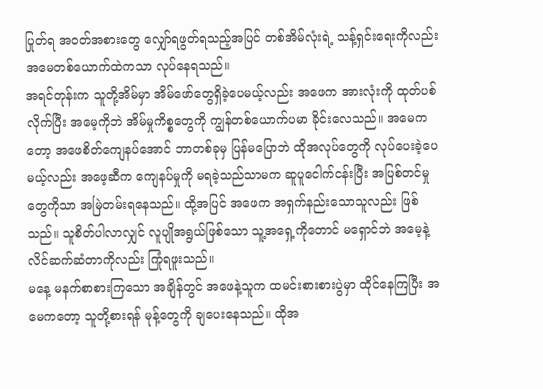ပြုတ်ရ အဝတ်အစားတွေ လျှော်ရဖွတ်ရသည့်အပြင် တစ်အိမ်လုံးရဲ့ သန့်ရှင်းရေးကိုလည်း အမေတစ်ယောက်ထဲကသာ လုပ်နေရသည်။
အရင်တုန်းက သူတို့အိမ်မှာ အိမ်ဖော်တွေရှိခဲ့ပေမယ့်လည်း အဖေက အားလုံးကို ထုတ်ပစ်လိုက်ပြီး အမေ့ကိုဘဲ အိမ်မှုကိစ္စတွေကို ကျွန်တစ်ယောက်ပမာ ခိုင်းလေသည်။ အမေကတော့ အဖေစိတ်ကျေနပ်အောင် ဘာတစ်ခုမှ ပြန်မပြောဘဲ ထိုအလုပ်တွေကို လုပ်ပေးခဲ့ပေမယ့်လည်း အဖေ့ဆီက ကျေနပ်မှုကို မရခဲ့သည်သာမက ဆူပူငေါက်ငန်းပြီး အပြစ်တင်မှုတွေကိုသာ အမြဲတမ်းရနေသည်။ ထို့အပြင် အဖေက အရှက်နည်းသောသူလည်း ဖြစ်သည်။ သူစိတ်ပါလာလျှင် လူပျိုအရွယ်ဖြစ်သော သူ့အရှေ့ကိုတောင် မရှောင်ဘဲ အမေ့နဲ့ လိင်ဆက်ဆံတာကိုလည်း ကြုံရဖူးသည်။
မနေ့ မနက်စာစားကြသော အချိန်တွင် အဖေနဲ့သူက ထမင်းစားစားပွဲမှာ ထိုင်နေကြပြီး အမေကတော့ သူတို့စားရန် မုန့်တွေကို ချပေးနေသည်။ ထိုအ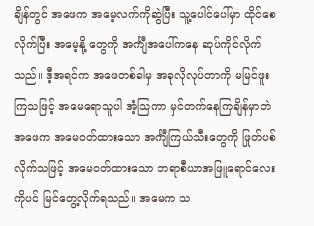ချိန်တွင် အဖေက အမေ့လက်ကိုဆွဲပြီး သူ့ပေါင်ပေါ်မှာ ထိုင်စေလိုက်ပြီး အမေ့နို့ တွေကို အင်္ကျီအပေါ်ကနေ ဆုပ်ကိုင်လိုက်သည်။ ဒီ့အရင်က အဖေတစ်ခါမှ အခုလိုလုပ်တာကို မမြင်ဖူးကြသဖြင့် အမေရောသူပါ အံ့သြကာ မှင်တက်နေကြချိန်မှာဘဲ အဖေက အမေဝတ်ထားသော အင်္ကျီကြယ်သီးတွေကို ဖြုတ်ပစ်လိုက်သဖြင့် အမေဝတ်ထားသော ဘရာစီယာအဖြူရောင်လေးကိုပင် မြင်တွေ့လိုက်ရသည်။ အမေက သ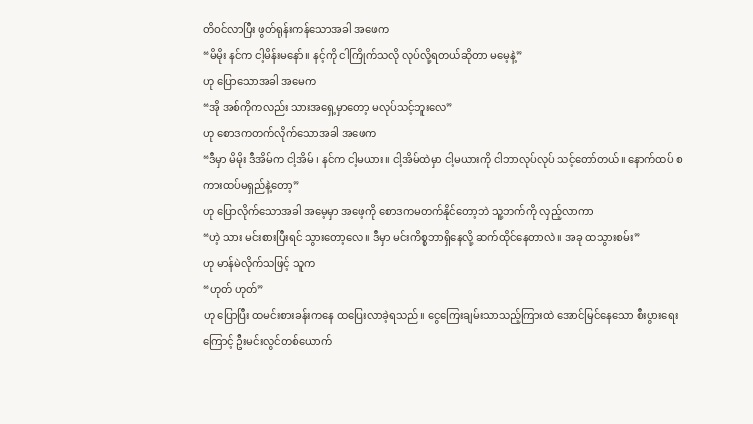တိဝင်လာပြီး ဖွတ်ရုန်းကန်သောအခါ အဖေက
“မိမိုး နင်က ငါ့မိန်းမနော်။ နင့်ကို ငါကြိုက်သလို လုပ်လို့ရတယ်ဆိုတာ မမေ့နဲ့”
ဟု ပြောသောအခါ အမေက
“အို အစ်ကိုကလည်း သားအရှေ့မှာတော့ မလုပ်သင့်ဘူးလေ”
ဟု စောဒကတက်လိုက်သောအခါ အဖေက
“ဒီမှာ မိမိုး ဒီအိမ်က ငါ့အိမ် ၊ နင်က ငါ့မယား။ ငါ့အိမ်ထဲမှာ ငါ့မယားကို ငါဘာလုပ်လုပ် သင့်တော်တယ်။ နောက်ထပ် စကားထပ်မရှည်နဲ့တော့”
ဟု ပြောလိုက်သောအခါ အမေ့မှာ အဖေ့ကို စောဒကမတက်နိုင်တော့ဘဲ သူ့ဘက်ကို လှည့်လာကာ
“ဟဲ့ သား မင်းစားပြီးရင် သွားတော့လေ။ ဒီမှာ မင်းကိစ္စဘာရှိနေလို့ ဆက်ထိုင်နေတာလဲ။ အခု ထသွားစမ်း”
ဟု မာန်မဲလိုက်သဖြင့် သူက
“ဟုတ် ဟုတ်”
ဟု ပြောပြီး ထမင်းစားခန်းကနေ ထပြေးလာခဲ့ရသည်။ ငွေကြေးချမ်းသာသည့်ကြားထဲ အောင်မြင်နေသော စီးပွားရေးကြောင့် ဦးမင်းလွင်တစ်ယောက်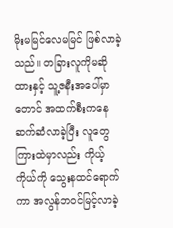မိုးမမြင်လေမမြင် ဖြစ်လာခဲ့သည်။ တခြားလူကိုမဆိုထားနှင့် သူ့ဇနီးအပေါ်မှာတောင် အထက်စီးကနေ ဆက်ဆံလာခဲ့ပြီး လူတွေကြားထဲမှာလည်း ကိုယ့်ကိုယ်ကို သွေးနထင်ရောက်ကာ အလွန်ဘဝင်မြင့်လာခဲ့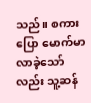သည်။ စကားပြော မောက်မာလာခဲ့သော်လည်း သူ့ဆန်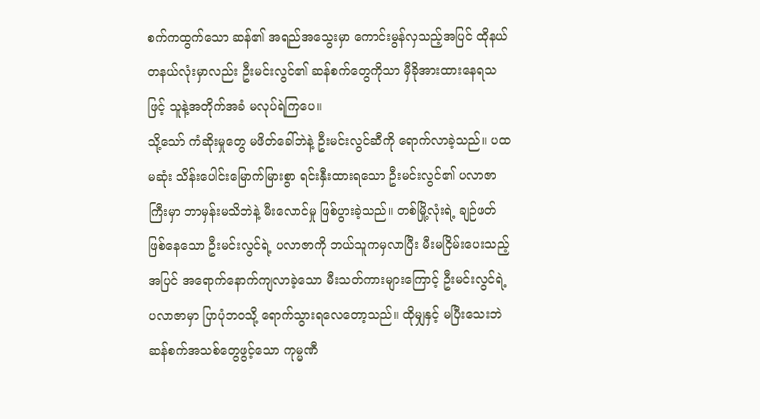စက်ကထွက်သော ဆန်၏ အရည်အသွေးမှာ ကောင်းမွန်လှသည့်အပြင် ထိုနယ်တနယ်လုံးမှာလည်း ဦးမင်းလွင်၏ ဆန်စက်တွေကိုသာ မှီခိုအားထားနေရသဖြင့် သူနဲ့အတိုက်အခံ မလုပ်ရဲကြပေ။
သို့သော် ကံဆိုးမှုတွေ မဖိတ်ခေါ်ဘဲနဲ့ ဦးမင်းလွင်ဆီကို ရောက်လာခဲ့သည်။ ပထမဆုံး သိန်းပေါင်းမြောက်မြားစွာ ရင်းနှီးထားရသော ဦးမင်းလွင်၏ ပလာဇာကြီးမှာ ဘာမှန်းမသိဘဲနဲ့ မီးလောင်မှု ဖြစ်ပွားခဲ့သည်။ တစ်မြို့လုံးရဲ့ ချဉ်ဖတ်ဖြစ်နေသော ဦးမင်းလွင်ရဲ့ ပလာဇာကို ဘယ်သူကမှလာပြီး မီးမငြိမ်းပေးသည့်အပြင် အရောက်နောက်ကျလာခဲ့သော မီးသတ်ကားများကြောင့် ဦးမင်းလွင်ရဲ့ ပလာဇာမှာ ပြာပုံဘဝသို့ ရောက်သွားရလေတော့သည်။ ထိုမျှနှင့် မပြီးသေးဘဲ ဆန်စက်အသစ်တွေဖွင့်သော ကုမ္မဏီ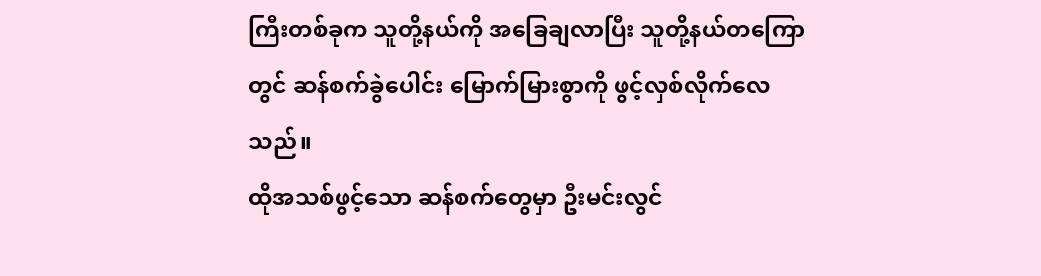ကြီးတစ်ခုက သူတို့နယ်ကို အခြေချလာပြီး သူတို့နယ်တကြောတွင် ဆန်စက်ခွဲပေါင်း မြောက်မြားစွာကို ဖွင့်လှစ်လိုက်လေသည်။
ထိုအသစ်ဖွင့်သော ဆန်စက်တွေမှာ ဦးမင်းလွင်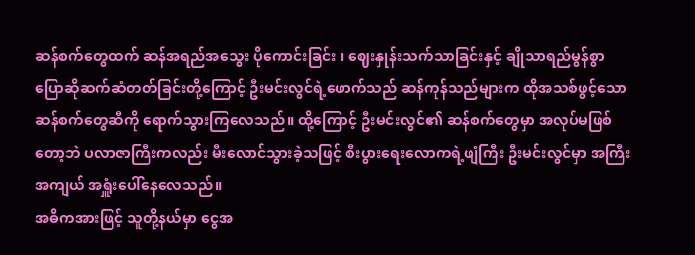ဆန်စက်တွေထက် ဆန်အရည်အသွေး ပိုကောင်းခြင်း ၊ ဈေးနှုန်းသက်သာခြင်းနှင့် ချိုသာရည်မွန်စွာ ပြောဆိုဆက်ဆံတတ်ခြင်းတို့ကြောင့် ဦးမင်းလွင်ရဲ့ဖောက်သည် ဆန်ကုန်သည်များက ထိုအသစ်ဖွင့်သော ဆန်စက်တွေဆီကို ရောက်သွားကြလေသည်။ ထို့ကြောင့် ဦးမင်းလွင်၏ ဆန်စက်တွေမှာ အလုပ်မဖြစ်တော့ဘဲ ပလာဇာကြီးကလည်း မီးလောင်သွားခဲ့သဖြင့် စီးပွားရေးလောကရဲ့ဖျံကြီး ဦးမင်းလွင်မှာ အကြီးအကျယ် အရှူံးပေါ်နေလေသည်။
အဓိကအားဖြင့် သူတို့နယ်မှာ ငွေအ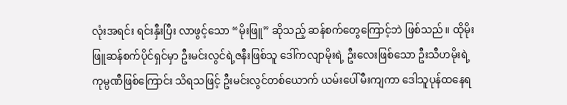လုံးအရင်း ရင်းနှီးပြီး လာဖွင့်သော “မိုးဖြူ” ဆိုသည့် ဆန်စက်တွေကြောင့်ဘဲ ဖြစ်သည်။ ထိုမိုးဖြူဆန်စက်ပိုင်ရှင်မှာ ဦးမင်းလွင်ရဲ့ဇနီးဖြစ်သူ ဒေါ်ကလျာမိုးရဲ့ ဦးလေးဖြစ်သော ဦးသီဟမိုးရဲ့ ကုမ္ပဏီဖြစ်ကြောင်း သိရသဖြင့် ဦးမင်းလွင်တစ်ယောက် ယမ်းပေါ်မီးကျကာ ဒေါသူပုန်ထနေရ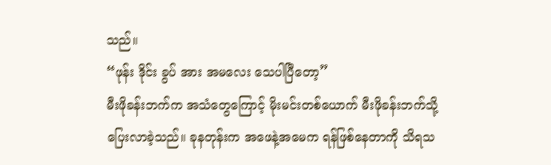သည်။
“ဖုန်း ဒိုင်း ခွပ် အား အမလေး သေပါပြီတော့”
မီးဖိုခန်းဘက်က အသံတွေကြောင့် မိုးမင်းတစ်ယောက် မီးဖိုခန်းဘက်သို့ ပြေးလာခဲ့သည်။ ခုနတုန်းက အဖေနဲ့အမေက ရန်ဖြစ်နေတာကို သိရသ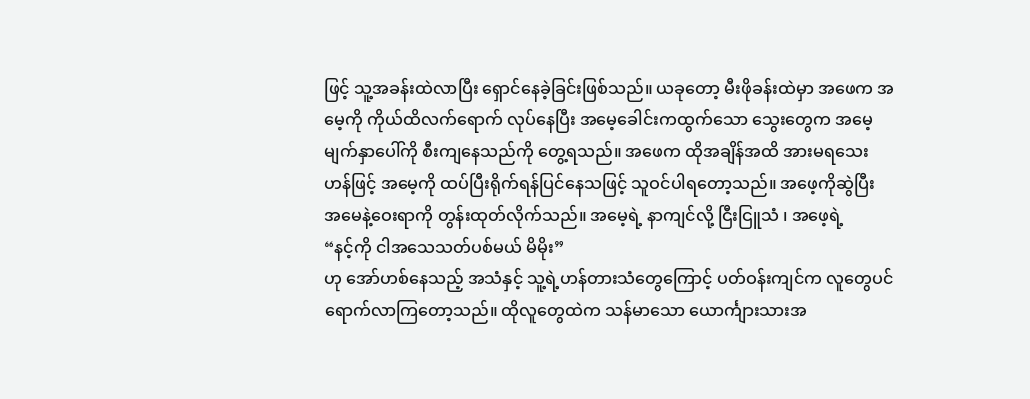ဖြင့် သူ့အခန်းထဲလာပြီး ရှောင်နေခဲ့ခြင်းဖြစ်သည်။ ယခုတော့ မီးဖိုခန်းထဲမှာ အဖေက အမေ့ကို ကိုယ်ထိလက်ရောက် လုပ်နေပြီး အမေ့ခေါင်းကထွက်သော သွေးတွေက အမေ့မျက်နှာပေါ်ကို စီးကျနေသည်ကို တွေ့ရသည်။ အဖေက ထိုအချိန်အထိ အားမရသေးဟန်ဖြင့် အမေ့ကို ထပ်ပြီးရိုက်ရန်ပြင်နေသဖြင့် သူဝင်ပါရတော့သည်။ အဖေ့ကိုဆွဲပြီး အမေနဲ့ဝေးရာကို တွန်းထုတ်လိုက်သည်။ အမေ့ရဲ့ နာကျင်လို့ ငြီးငြူသံ ၊ အဖေ့ရဲ့
“နင့်ကို ငါအသေသတ်ပစ်မယ် မိမိုး”
ဟု အော်ဟစ်နေသည့် အသံနှင့် သူ့ရဲ့ဟန်တားသံတွေကြောင့် ပတ်ဝန်းကျင်က လူတွေပင် ရောက်လာကြတော့သည်။ ထိုလူတွေထဲက သန်မာသော ယောင်္ကျားသားအ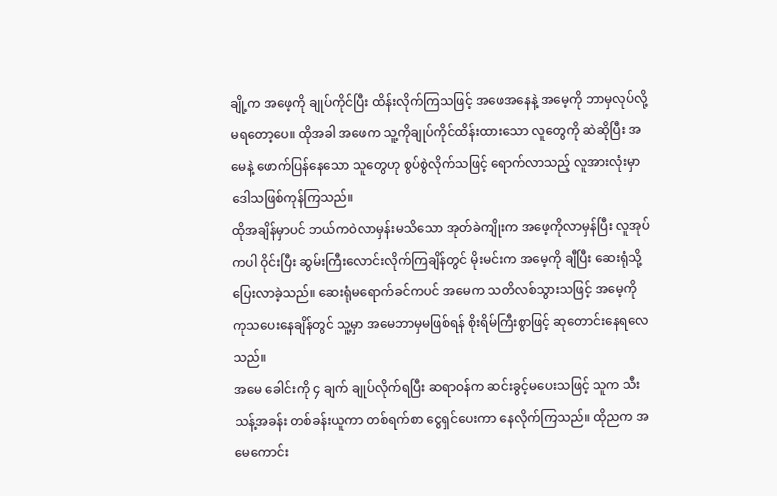ချို့က အဖေ့ကို ချုပ်ကိုင်ပြီး ထိန်းလိုက်ကြသဖြင့် အဖေအနေနဲ့ အမေ့ကို ဘာမှလုပ်လို့ မရတော့ပေ။ ထိုအခါ အဖေက သူ့ကိုချုပ်ကိုင်ထိန်းထားသော လူတွေကို ဆဲဆိုပြီး အမေနဲ့ ဖောက်ပြန်နေသော သူတွေဟု စွပ်စွဲလိုက်သဖြင့် ရောက်လာသည့် လူအားလုံးမှာ ဒေါသဖြစ်ကုန်ကြသည်။
ထိုအချိန်မှာပင် ဘယ်ကဝဲလာမှန်းမသိသော အုတ်ခဲကျိုးက အဖေ့ကိုလာမှန်ပြီး လူအုပ်ကပါ ဝိုင်းပြီး ဆွမ်းကြီးလောင်းလိုက်ကြချိန်တွင် မိုးမင်းက အမေ့ကို ချီပြီး ဆေးရုံသို့ ပြေးလာခဲ့သည်။ ဆေးရုံမရောက်ခင်ကပင် အမေက သတိလစ်သွားသဖြင့် အမေ့ကို ကုသပေးနေချိန်တွင် သူ့မှာ အမေဘာမှမဖြစ်ရန် စိုးရိမ်ကြီးစွာဖြင့် ဆုတောင်းနေရလေသည်။
အမေ ခေါင်းကို ၄ ချက် ချုပ်လိုက်ရပြီး ဆရာဝန်က ဆင်းခွင့်မပေးသဖြင့် သူက သီးသန့်အခန်း တစ်ခန်းယူကာ တစ်ရက်စာ ငွေရှင်ပေးကာ နေလိုက်ကြသည်။ ထိုညက အမေကောင်း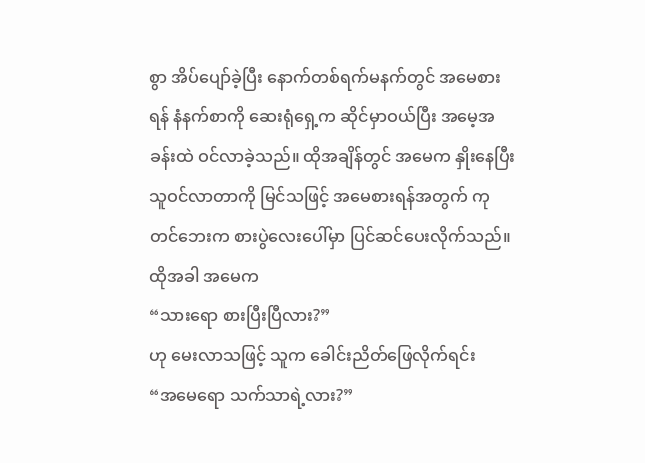စွာ အိပ်ပျော်ခဲ့ပြီး နောက်တစ်ရက်မနက်တွင် အမေစားရန် နံနက်စာကို ဆေးရုံရှေ့က ဆိုင်မှာဝယ်ပြီး အမေ့အခန်းထဲ ဝင်လာခဲ့သည်။ ထိုအချိန်တွင် အမေက နှိုးနေပြီး သူဝင်လာတာကို မြင်သဖြင့် အမေစားရန်အတွက် ကုတင်ဘေးက စားပွဲလေးပေါ်မှာ ပြင်ဆင်ပေးလိုက်သည်။ ထိုအခါ အမေက
“သားရော စားပြီးပြီလား?”
ဟု မေးလာသဖြင့် သူက ခေါင်းညိတ်ဖြေလိုက်ရင်း
“အမေရော သက်သာရဲ့လား?”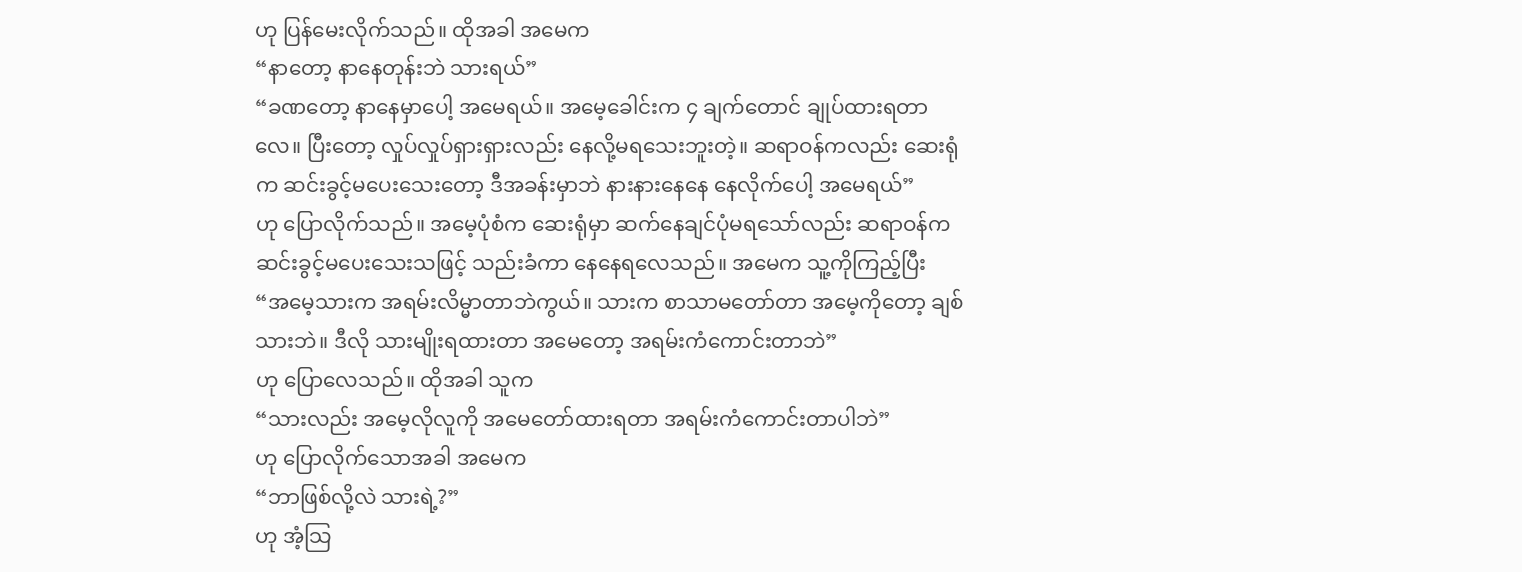ဟု ပြန်မေးလိုက်သည်။ ထိုအခါ အမေက
“နာတော့ နာနေတုန်းဘဲ သားရယ်”
“ခဏတော့ နာနေမှာပေါ့ အမေရယ်။ အမေ့ခေါင်းက ၄ ချက်တောင် ချုပ်ထားရတာလေ။ ပြီးတော့ လှုပ်လှုပ်ရှားရှားလည်း နေလို့မရသေးဘူးတဲ့။ ဆရာဝန်ကလည်း ဆေးရုံက ဆင်းခွင့်မပေးသေးတော့ ဒီအခန်းမှာဘဲ နားနားနေနေ နေလိုက်ပေါ့ အမေရယ်”
ဟု ပြောလိုက်သည်။ အမေ့ပုံစံက ဆေးရုံမှာ ဆက်နေချင်ပုံမရသော်လည်း ဆရာဝန်က ဆင်းခွင့်မပေးသေးသဖြင့် သည်းခံကာ နေနေရလေသည်။ အမေက သူ့ကိုကြည့်ပြီး
“အမေ့သားက အရမ်းလိမ္မာတာဘဲကွယ်။ သားက စာသာမတော်တာ အမေ့ကိုတော့ ချစ်သားဘဲ။ ဒီလို သားမျိုးရထားတာ အမေတော့ အရမ်းကံကောင်းတာဘဲ”
ဟု ပြောလေသည်။ ထိုအခါ သူက
“သားလည်း အမေ့လိုလူကို အမေတော်ထားရတာ အရမ်းကံကောင်းတာပါဘဲ”
ဟု ပြောလိုက်သောအခါ အမေက
“ဘာဖြစ်လို့လဲ သားရဲ့?”
ဟု အံ့သြ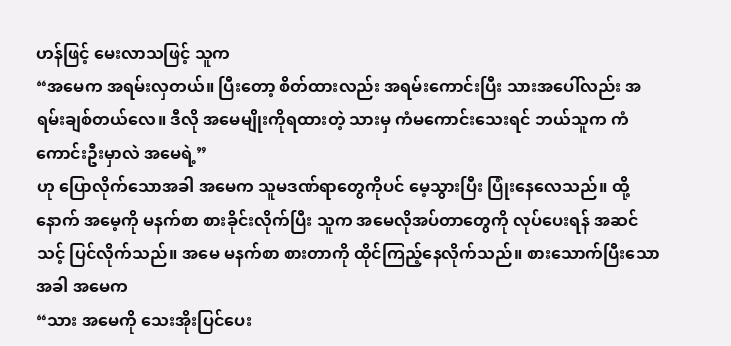ဟန်ဖြင့် မေးလာသဖြင့် သူက
“အမေက အရမ်းလှတယ်။ ပြီးတော့ စိတ်ထားလည်း အရမ်းကောင်းပြီး သားအပေါ်လည်း အရမ်းချစ်တယ်လေ။ ဒီလို အမေမျိုးကိုရထားတဲ့ သားမှ ကံမကောင်းသေးရင် ဘယ်သူက ကံကောင်းဦးမှာလဲ အမေရဲ့”
ဟု ပြောလိုက်သောအခါ အမေက သူမဒဏ်ရာတွေကိုပင် မေ့သွားပြီး ပြုံးနေလေသည်။ ထို့နောက် အမေ့ကို မနက်စာ စားခိုင်းလိုက်ပြီး သူက အမေလိုအပ်တာတွေကို လုပ်ပေးရန် အဆင်သင့် ပြင်လိုက်သည်။ အမေ မနက်စာ စားတာကို ထိုင်ကြည့်နေလိုက်သည်။ စားသောက်ပြီးသောအခါ အမေက
“သား အမေကို သေးအိုးပြင်ပေး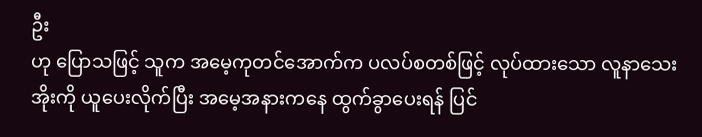ဦး
ဟု ပြောသဖြင့် သူက အမေ့ကုတင်အောက်က ပလပ်စတစ်ဖြင့် လုပ်ထားသော လူနာသေးအိုးကို ယူပေးလိုက်ပြီး အမေ့အနားကနေ ထွက်ခွာပေးရန် ပြင်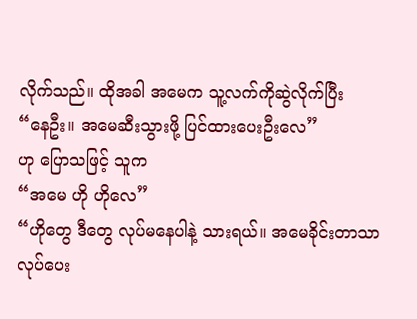လိုက်သည်။ ထိုအခါ အမေက သူ့လက်ကိုဆွဲလိုက်ပြီး
“နေဦး။ အမေဆီးသွားဖို့ ပြင်ထားပေးဦးလေ”
ဟု ပြောသဖြင့် သူက
“အမေ ဟို ဟိုလေ”
“ဟိုတွေ ဒီတွေ လုပ်မနေပါနဲ့ သားရယ်။ အမေခိုင်းတာသာ လုပ်ပေး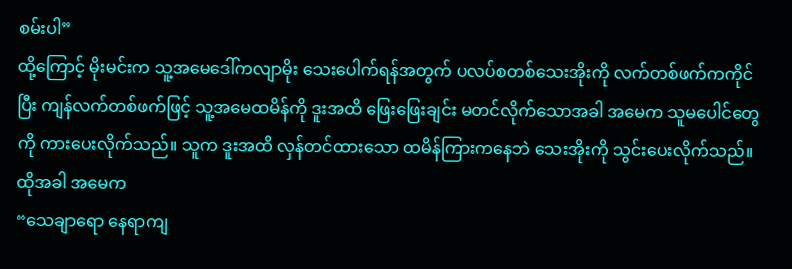စမ်းပါ”
ထို့ကြောင့် မိုးမင်းက သူ့အမေဒေါ်ကလျာမိုး သေးပေါက်ရန်အတွက် ပလပ်စတစ်သေးအိုးကို လက်တစ်ဖက်ကကိုင်ပြီး ကျန်လက်တစ်ဖက်ဖြင့် သူ့အမေထမိန်ကို ဒူးအထိ ဖြေးဖြေးချင်း မတင်လိုက်သောအခါ အမေက သူမပေါင်တွေကို ကားပေးလိုက်သည်။ သူက ဒူးအထိ လှန်တင်ထားသော ထမိန်ကြားကနေဘဲ သေးအိုးကို သွင်းပေးလိုက်သည်။ ထိုအခါ အမေက
“သေချာရော နေရာကျ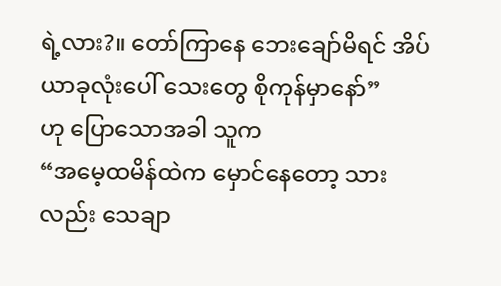ရဲ့လား?။ တော်ကြာနေ ဘေးချော်မိရင် အိပ်ယာခုလုံးပေါ် သေးတွေ စိုကုန်မှာနော်”
ဟု ပြောသောအခါ သူက
“အမေ့ထမိန်ထဲက မှောင်နေတော့ သားလည်း သေချာ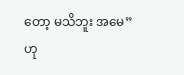တော့ မသိဘူး အမေ”
ဟု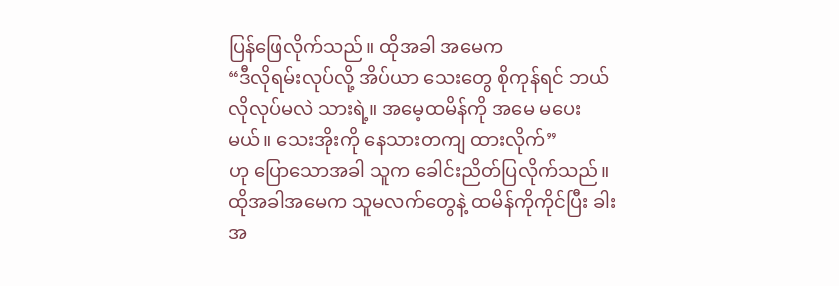ပြန်ဖြေလိုက်သည်။ ထိုအခါ အမေက
“ဒီလိုရမ်းလုပ်လို့ အိပ်ယာ သေးတွေ စိုကုန်ရင် ဘယ်လိုလုပ်မလဲ သားရဲ့။ အမေ့ထမိန်ကို အမေ မပေးမယ်။ သေးအိုးကို နေသားတကျ ထားလိုက်”
ဟု ပြောသောအခါ သူက ခေါင်းညိတ်ပြလိုက်သည်။ ထိုအခါအမေက သူမလက်တွေနဲ့ ထမိန်ကိုကိုင်ပြီး ခါးအ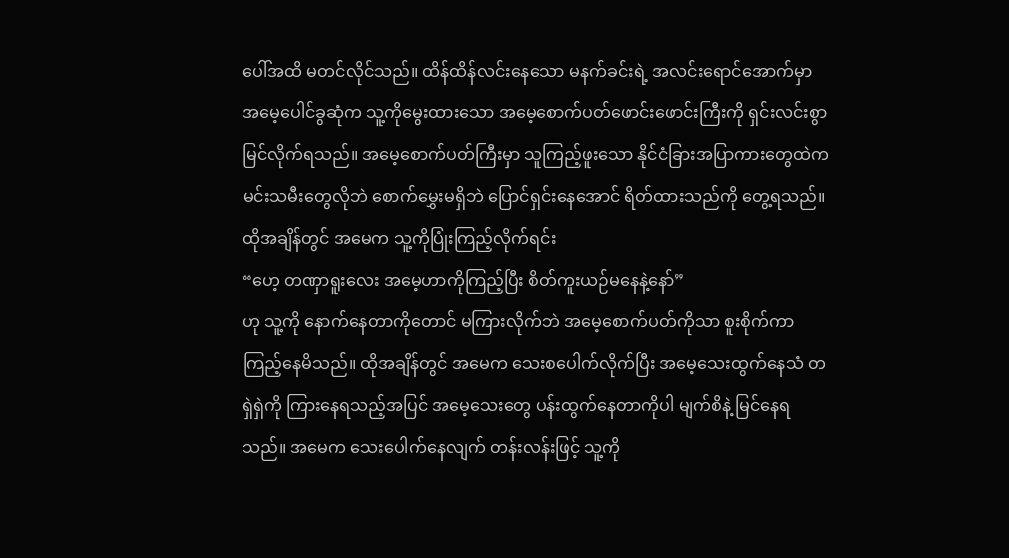ပေါ်အထိ မတင်လိုင်သည်။ ထိန်ထိန်လင်းနေသော မနက်ခင်းရဲ့ အလင်းရောင်အောက်မှာ အမေ့ပေါင်ခွဆုံက သူ့ကိုမွေးထားသော အမေ့စောက်ပတ်ဖောင်းဖောင်းကြီးကို ရှင်းလင်းစွာ မြင်လိုက်ရသည်။ အမေ့စောက်ပတ်ကြီးမှာ သူကြည့်ဖူးသော နိုင်ငံခြားအပြာကားတွေထဲက မင်းသမီးတွေလိုဘဲ စောက်မွှေးမရှိဘဲ ပြောင်ရှင်းနေအောင် ရိတ်ထားသည်ကို တွေ့ရသည်။ ထိုအချိန်တွင် အမေက သူ့ကိုပြုံးကြည့်လိုက်ရင်း
“ဟေ့ တဏှာရူးလေး အမေ့ဟာကိုကြည့်ပြီး စိတ်ကူးယဉ်မနေနဲ့နော်”
ဟု သူ့ကို နောက်နေတာကိုတောင် မကြားလိုက်ဘဲ အမေ့စောက်ပတ်ကိုသာ စူးစိုက်ကာ ကြည့်နေမိသည်။ ထိုအချိန်တွင် အမေက သေးစပေါက်လိုက်ပြီး အမေ့သေးထွက်နေသံ တရှဲရှဲကို ကြားနေရသည့်အပြင် အမေ့သေးတွေ ပန်းထွက်နေတာကိုပါ မျက်စိနဲ့ မြင်နေရသည်။ အမေက သေးပေါက်နေလျက် တန်းလန်းဖြင့် သူ့ကို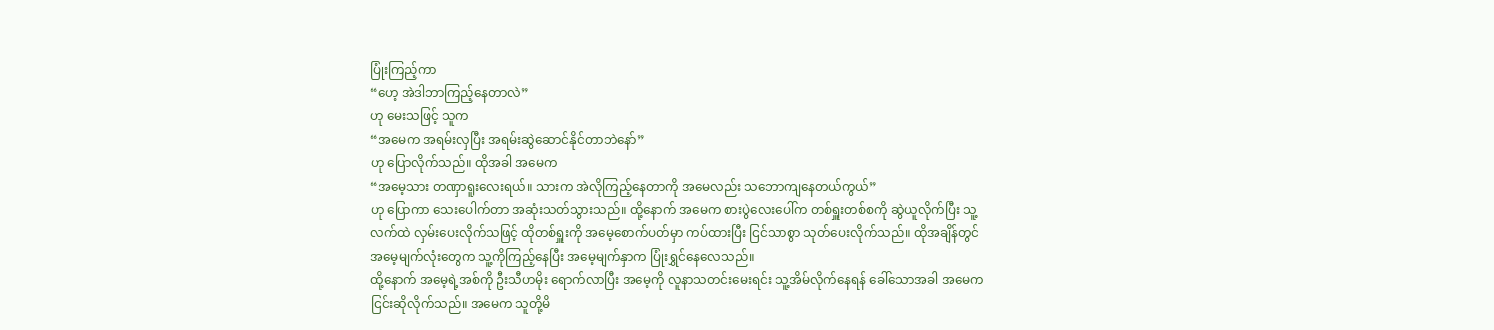ပြုံးကြည့်ကာ
“ဟေ့ အဲဒါဘာကြည့်နေတာလဲ”
ဟု မေးသဖြင့် သူက
“အမေက အရမ်းလှပြီး အရမ်းဆွဲဆောင်နိုင်တာဘဲနော်”
ဟု ပြောလိုက်သည်။ ထိုအခါ အမေက
“အမေ့သား တဏှာရူးလေးရယ်။ သားက အဲလိုကြည့်နေတာကို အမေလည်း သဘောကျနေတယ်ကွယ်”
ဟု ပြောကာ သေးပေါက်တာ အဆုံးသတ်သွားသည်။ ထို့နောက် အမေက စားပွဲလေးပေါ်က တစ်ရှူးတစ်စကို ဆွဲယူလိုက်ပြီး သူ့လက်ထဲ လှမ်းပေးလိုက်သဖြင့် ထိုတစ်ရှူးကို အမေ့စောက်ပတ်မှာ ကပ်ထားပြီး ငြင်သာစွာ သုတ်ပေးလိုက်သည်။ ထိုအချိန်တွင် အမေ့မျက်လုံးတွေက သူ့ကိုကြည့်နေပြီး အမေ့မျက်နှာက ပြုံးရွှင်နေလေသည်။
ထို့နောက် အမေ့ရဲ့အစ်ကို ဦးသီဟမိုး ရောက်လာပြီး အမေ့ကို လူနာသတင်းမေးရင်း သူ့အိမ်လိုက်နေရန် ခေါ်သောအခါ အမေက ငြင်းဆိုလိုက်သည်။ အမေက သူတို့မိ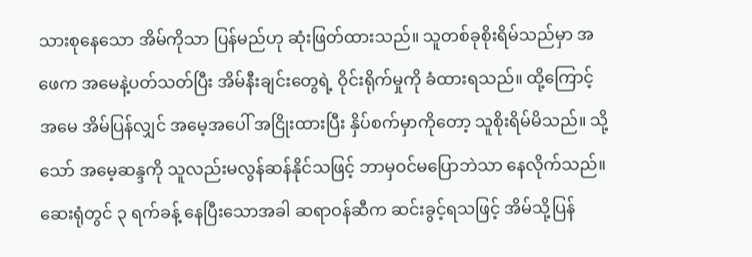သားစုနေသော အိမ်ကိုသာ ပြန်မည်ဟု ဆုံးဖြတ်ထားသည်။ သူတစ်ခုစိုးရိမ်သည်မှာ အဖေက အမေနဲ့ပတ်သတ်ပြီး အိမ်နီးချင်းတွေရဲ့ ဝိုင်းရိုက်မှုကို ခံထားရသည်။ ထို့ကြောင့် အမေ အိမ်ပြန်လျှင် အမေ့အပေါ် အငြိုးထားပြီး နှိပ်စက်မှာကိုတော့ သူစိုးရိမ်မိသည်။ သို့သော် အမေ့ဆန္ဒကို သူလည်းမလွန်ဆန်နိုင်သဖြင့် ဘာမှဝင်မပြောဘဲသာ နေလိုက်သည်။
ဆေးရုံတွင် ၃ ရက်ခန့် နေပြီးသောအခါ ဆရာဝန်ဆီက ဆင်းခွင့်ရသဖြင့် အိမ်သို့ပြန်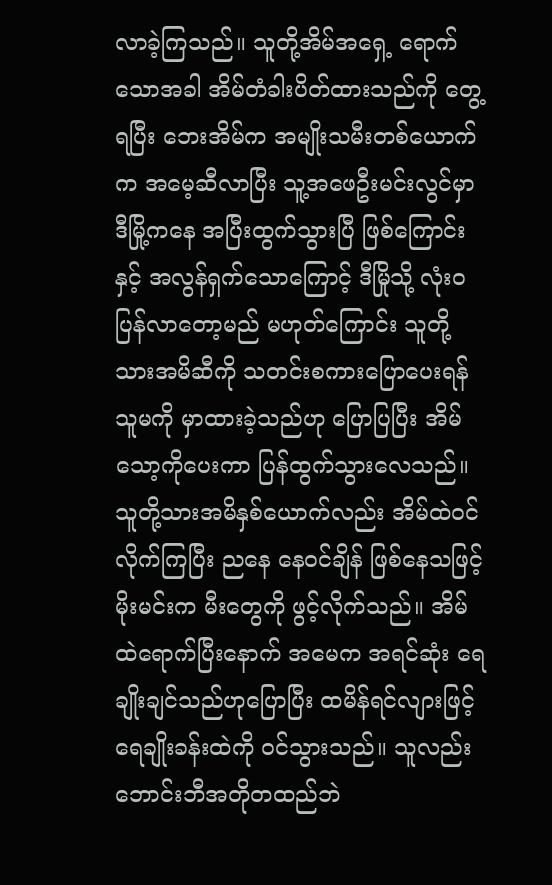လာခဲ့ကြသည်။ သူတို့အိမ်အရှေ့ ရောက်သောအခါ အိမ်တံခါးပိတ်ထားသည်ကို တွေ့ရပြီး ဘေးအိမ်က အမျိုးသမီးတစ်ယောက်က အမေ့ဆီလာပြီး သူ့အဖေဦးမင်းလွင်မှာ ဒီမြို့ကနေ အပြီးထွက်သွားပြီ ဖြစ်ကြောင်းနှင့် အလွန်ရှက်သောကြောင့် ဒီမြိုသို့ လုံးဝပြန်လာတော့မည် မဟုတ်ကြောင်း သူတို့သားအမိဆီကို သတင်းစကားပြောပေးရန် သူမကို မှာထားခဲ့သည်ဟု ပြောပြပြီး အိမ်သော့ကိုပေးကာ ပြန်ထွက်သွားလေသည်။
သူတို့သားအမိနှစ်ယောက်လည်း အိမ်ထဲဝင်လိုက်ကြပြီး ညနေ နေဝင်ချိန် ဖြစ်နေသဖြင့် မိုးမင်းက မီးတွေကို ဖွင့်လိုက်သည်။ အိမ်ထဲရောက်ပြီးနောက် အမေက အရင်ဆုံး ရေချိုးချင်သည်ဟုပြောပြီး ထမိန်ရင်လျားဖြင့် ရေချိုးခန်းထဲကို ဝင်သွားသည်။ သူလည်း ဘောင်းဘီအတိုတထည်ဘဲ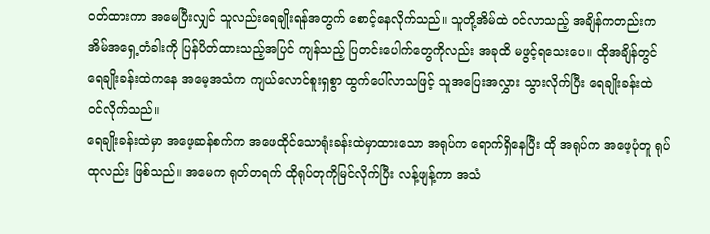ဝတ်ထားကာ အမေပြီးလျှင် သူလည်းရေချိုးရန်အတွက် စောင့်နေလိုက်သည်။ သူတို့အိမ်ထဲ ဝင်လာသည့် အချိန်ကတည်းက အိမ်အရှေ့တံခါးကို ပြန်ပိတ်ထားသည့်အပြင် ကျန်သည့် ပြတင်းပေါက်တွေကိုလည်း အခုထိ မဖွင့်ရသေးပေ။ ထိုအချိန်တွင် ရေချိုးခန်းထဲကနေ အမေ့အသံက ကျယ်လောင်စူးရှစွာ ထွက်ပေါ်လာသဖြင့် သူအပြေးအလွှား သွားလိုက်ပြီး ရေချိုးခန်းထဲ ဝင်လိုက်သည်။
ရေချိုးခန်းထဲမှာ အဖေ့ဆန်စက်က အဖေထိုင်သောရုံးခန်းထဲမှာထားသော အရုပ်က ရောက်ရှိနေပြီး ထို အရုပ်က အဖေ့ပုံတူ ရုပ်ထုလည်း ဖြစ်သည်။ အမေက ရုတ်တရက် ထိုရုပ်တုကိုမြင်လိုက်ပြီး လန့်ဖျန့်ကာ အသံ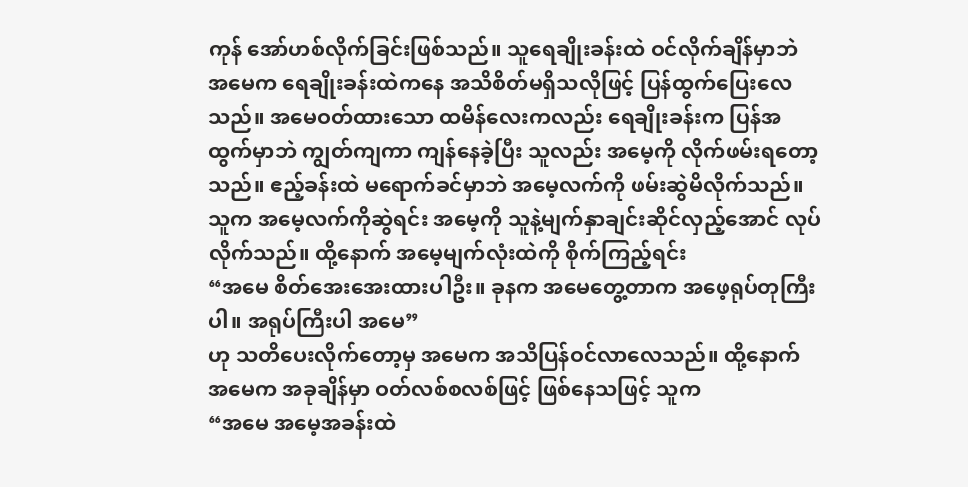ကုန် အော်ဟစ်လိုက်ခြင်းဖြစ်သည်။ သူရေချိုးခန်းထဲ ဝင်လိုက်ချိန်မှာဘဲ အမေက ရေချိုးခန်းထဲကနေ အသိစိတ်မရှိသလိုဖြင့် ပြန်ထွက်ပြေးလေသည်။ အမေဝတ်ထားသော ထမိန်လေးကလည်း ရေချိုးခန်းက ပြန်အထွက်မှာဘဲ ကျွတ်ကျကာ ကျန်နေခဲ့ပြီး သူလည်း အမေ့ကို လိုက်ဖမ်းရတော့သည်။ ဧည့်ခန်းထဲ မရောက်ခင်မှာဘဲ အမေ့လက်ကို ဖမ်းဆွဲမိလိုက်သည်။ သူက အမေ့လက်ကိုဆွဲရင်း အမေ့ကို သူနဲ့မျက်နှာချင်းဆိုင်လှည့်အောင် လုပ်လိုက်သည်။ ထို့နောက် အမေ့မျက်လုံးထဲကို စိုက်ကြည့်ရင်း
“အမေ စိတ်အေးအေးထားပါဦး။ ခုနက အမေတွေ့တာက အဖေ့ရုပ်တုကြီးပါ။ အရုပ်ကြီးပါ အမေ”
ဟု သတိပေးလိုက်တော့မှ အမေက အသိပြန်ဝင်လာလေသည်။ ထို့နောက် အမေက အခုချိန်မှာ ဝတ်လစ်စလစ်ဖြင့် ဖြစ်နေသဖြင့် သူက
“အမေ အမေ့အခန်းထဲ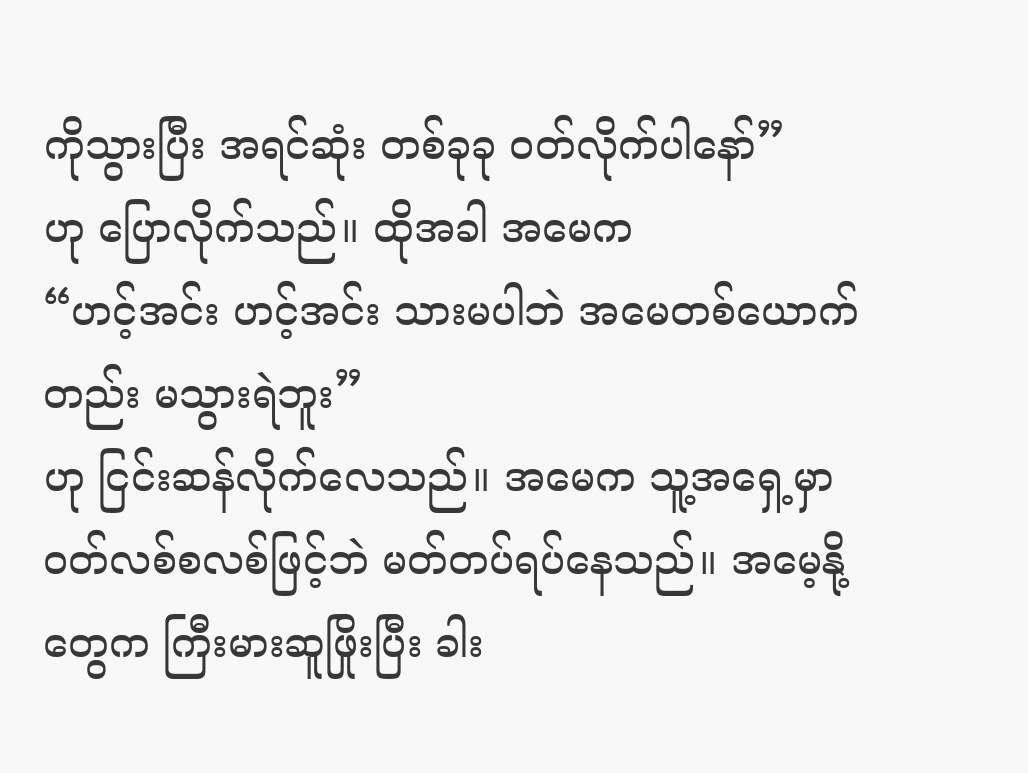ကိုသွားပြီး အရင်ဆုံး တစ်ခုခု ဝတ်လိုက်ပါနော်”
ဟု ပြောလိုက်သည်။ ထိုအခါ အမေက
“ဟင့်အင်း ဟင့်အင်း သားမပါဘဲ အမေတစ်ယောက်တည်း မသွားရဲဘူး”
ဟု ငြင်းဆန်လိုက်လေသည်။ အမေက သူ့အရှေ့မှာ ဝတ်လစ်စလစ်ဖြင့်ဘဲ မတ်တပ်ရပ်နေသည်။ အမေ့နို့တွေက ကြီးမားဆူဖြိုးပြီး ခါး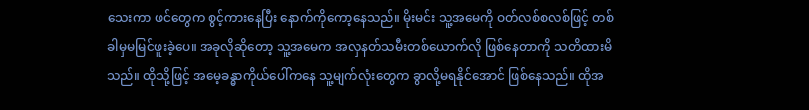သေးကာ ဖင်တွေက စွင့်ကားနေပြီး နောက်ကိုကော့နေသည်။ မိုးမင်း သူ့အမေကို ဝတ်လစ်စလစ်ဖြင့် တစ်ခါမှမမြင်ဖူးခဲ့ပေ။ အခုလိုဆိုတော့ သူ့အမေက အလှနတ်သမီးတစ်ယောက်လို ဖြစ်နေတာကို သတိထားမိသည်။ ထိုသို့ဖြင့် အမေ့ခန္ဓာကိုယ်ပေါ်ကနေ သူ့မျက်လုံးတွေက ခွာလို့မရနိုင်အောင် ဖြစ်နေသည်။ ထိုအ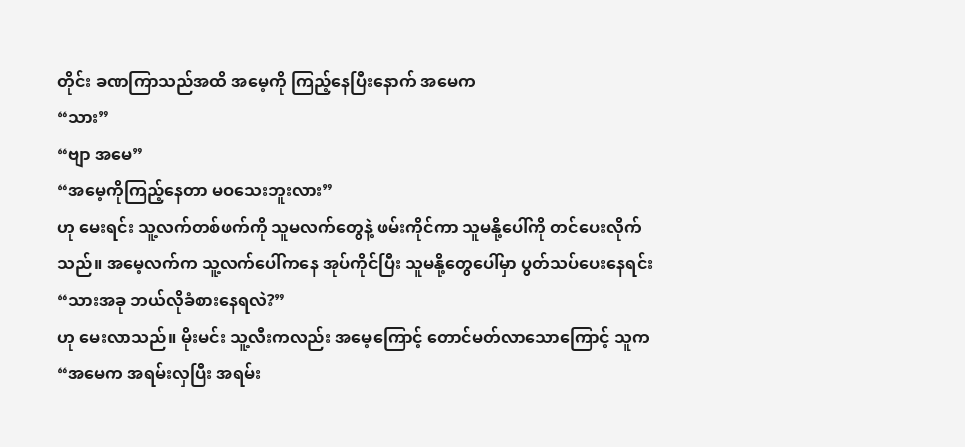တိုင်း ခဏကြာသည်အထိ အမေ့ကို ကြည့်နေပြီးနောက် အမေက
“သား”
“ဗျာ အမေ”
“အမေ့ကိုကြည့်နေတာ မဝသေးဘူးလား”
ဟု မေးရင်း သူ့လက်တစ်ဖက်ကို သူမလက်တွေနဲ့ ဖမ်းကိုင်ကာ သူမနို့ပေါ်ကို တင်ပေးလိုက်သည်။ အမေ့လက်က သူ့လက်ပေါ်ကနေ အုပ်ကိုင်ပြီး သူမနို့တွေပေါ်မှာ ပွတ်သပ်ပေးနေရင်း
“သားအခု ဘယ်လိုခံစားနေရလဲ?”
ဟု မေးလာသည်။ မိုးမင်း သူ့လီးကလည်း အမေ့ကြောင့် တောင်မတ်လာသောကြောင့် သူက
“အမေက အရမ်းလှပြီး အရမ်း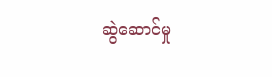ဆွဲဆောင်မှု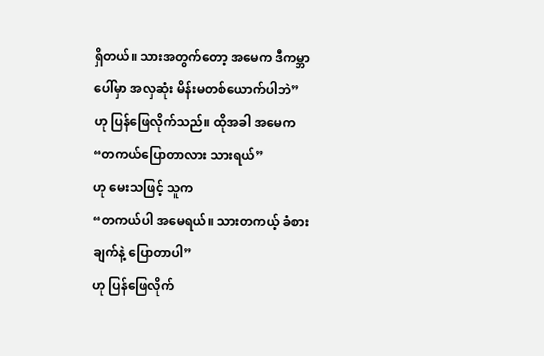ရှိတယ်။ သားအတွက်တော့ အမေက ဒီကမ္ဘာပေါ်မှာ အလှဆုံး မိန်းမတစ်ယောက်ပါဘဲ”
ဟု ပြန်ဖြေလိုက်သည်။ ထိုအခါ အမေက
“တကယ်ပြောတာလား သားရယ်”
ဟု မေးသဖြင့် သူက
“တကယ်ပါ အမေရယ်။ သားတကယ့် ခံစားချက်နဲ့ ပြောတာပါ”
ဟု ပြန်ဖြေလိုက်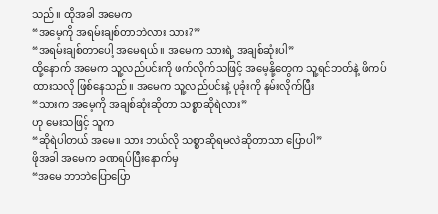သည်။ ထိုအခါ အမေက
“အမေ့ကို အရမ်းချစ်တာဘဲလား သား?”
“အရမ်းချစ်တာပေါ့ အမေရယ်။ အမေက သားရဲ့ အချစ်ဆုံးပါ”
ထို့နောက် အမေက သူ့လည်ပင်းကို ဖက်လိုက်သဖြင့် အမေ့နို့တွေက သူ့ရင်ဘတ်နဲ့ ဖိကပ်ထားသလို ဖြစ်နေသည်။ အမေက သူ့လည်ပင်းနဲ့ ပုခုံးကို နမ်းလိုက်ပြီး
“သားက အမေ့ကို အချစ်ဆုံးဆိုတာ သစ္စာဆိုရဲလား”
ဟု မေးသဖြင့် သူက
“ဆိုရဲပါတယ် အမေ။ သား ဘယ်လို သစ္စာဆိုရမလဲဆိုတာသာ ပြောပါ”
ဖိုအခါ အမေက ခဏရပ်ပြီးနောက်မှ
“အမေ ဘာဘဲပြောပြော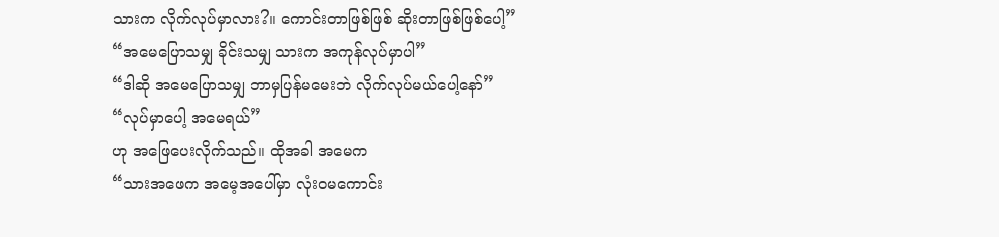သားက လိုက်လုပ်မှာလား?။ ကောင်းတာဖြစ်ဖြစ် ဆိုးတာဖြစ်ဖြစ်ပေါ့”
“အမေပြောသမျှ ခိုင်းသမျှ သားက အကုန်လုပ်မှာပါ”
“ဒါဆို အမေပြောသမျှ ဘာမှပြန်မမေးဘဲ လိုက်လုပ်မယ်ပေါ့နော်”
“လုပ်မှာပေါ့ အမေရယ်”
ဟု အဖြေပေးလိုက်သည်။ ထိုအခါ အမေက
“သားအဖေက အမေ့အပေါ်မှာ လုံးဝမကောင်း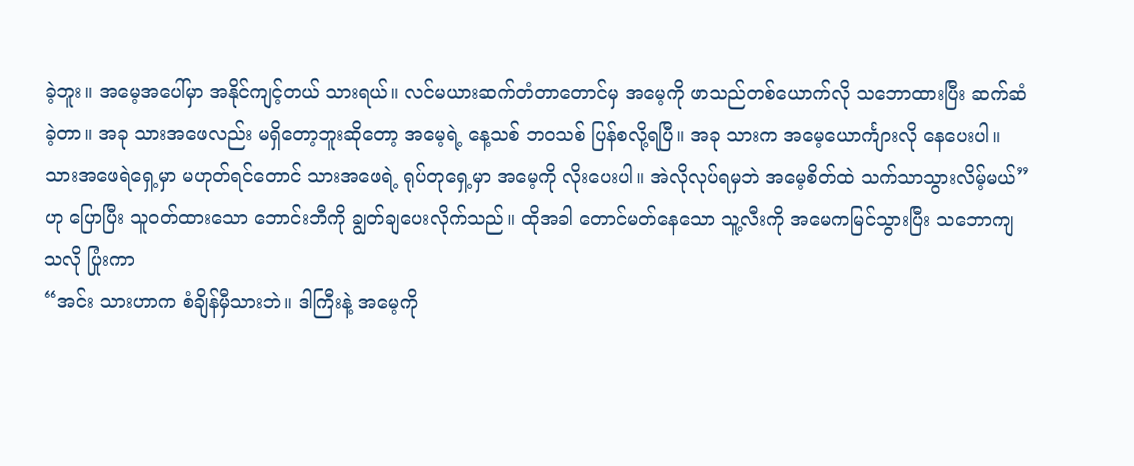ခဲ့ဘူး။ အမေ့အပေါ်မှာ အနိုင်ကျင့်တယ် သားရယ်။ လင်မယားဆက်တံတာတောင်မှ အမေ့ကို ဖာသည်တစ်ယောက်လို သဘောထားပြီး ဆက်ဆံခဲ့တာ။ အခု သားအဖေလည်း မရှိတော့ဘူးဆိုတော့ အမေ့ရဲ့ နေ့သစ် ဘဝသစ် ပြန်စလို့ရပြီ။ အခု သားက အမေ့ယောင်္ကျားလို နေပေးပါ။ သားအဖေရဲရှေ့မှာ မဟုတ်ရင်တောင် သားအဖေရဲ့ ရုပ်တုရှေ့မှာ အမေ့ကို လိုးပေးပါ။ အဲလိုလုပ်ရမှဘဲ အမေ့စိတ်ထဲ သက်သာသွားလိမ့်မယ်”
ဟု ပြောပြီး သူဝတ်ထားသော ဘောင်းဘီကို ချွတ်ချပေးလိုက်သည်။ ထိုအခါ တောင်မတ်နေသော သူ့လီးကို အမေကမြင်သွားပြီး သဘောကျသလို ပြုံးကာ
“အင်း သားဟာက စံချိန်မှီသားဘဲ။ ဒါကြီးနဲ့ အမေ့ကို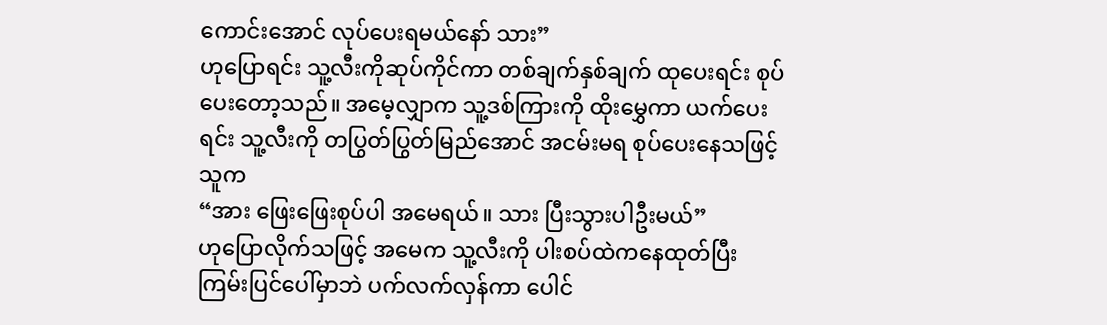ကောင်းအောင် လုပ်ပေးရမယ်နော် သား”
ဟုပြောရင်း သူ့လီးကိုဆုပ်ကိုင်ကာ တစ်ချက်နှစ်ချက် ထုပေးရင်း စုပ်ပေးတော့သည်။ အမေ့လျှာက သူ့ဒစ်ကြားကို ထိုးမွှေကာ ယက်ပေးရင်း သူ့လီးကို တပြွတ်ပြွတ်မြည်အောင် အငမ်းမရ စုပ်ပေးနေသဖြင့် သူက
“အား ဖြေးဖြေးစုပ်ပါ အမေရယ်။ သား ပြီးသွားပါဦးမယ်”
ဟုပြောလိုက်သဖြင့် အမေက သူ့လီးကို ပါးစပ်ထဲကနေထုတ်ပြီး ကြမ်းပြင်ပေါ်မှာဘဲ ပက်လက်လှန်ကာ ပေါင်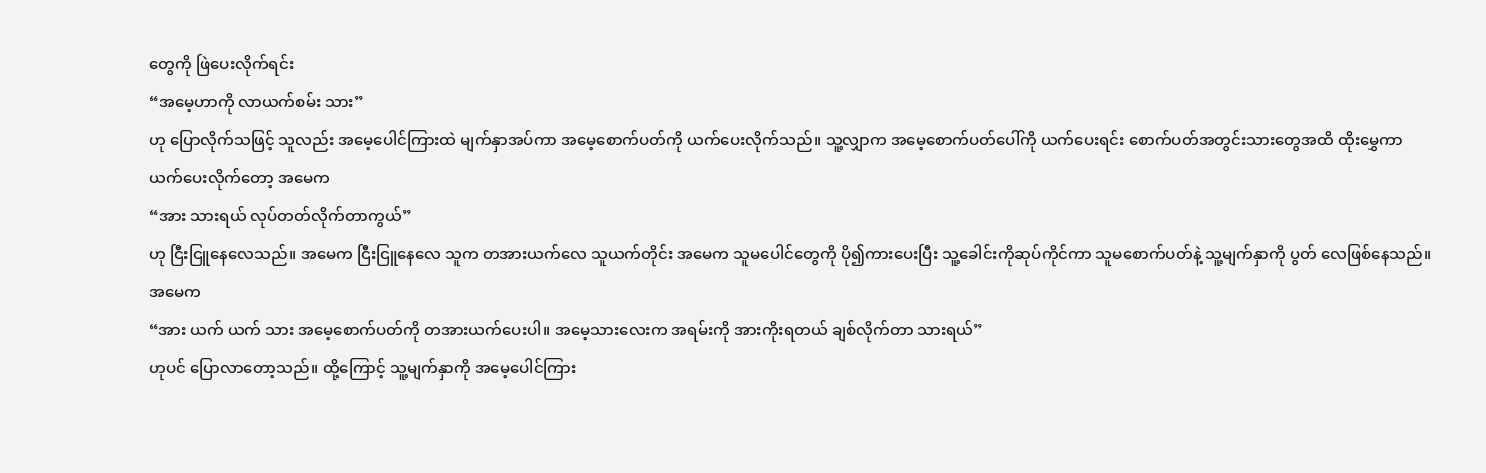တွေကို ဖြဲပေးလိုက်ရင်း
“အမေ့ဟာကို လာယက်စမ်း သား”
ဟု ပြောလိုက်သဖြင့် သူလည်း အမေ့ပေါင်ကြားထဲ မျက်နှာအပ်ကာ အမေ့စောက်ပတ်ကို ယက်ပေးလိုက်သည်။ သူ့လျှာက အမေ့စောက်ပတ်ပေါ်ကို ယက်ပေးရင်း စောက်ပတ်အတွင်းသားတွေအထိ ထိုးမွှေကာ ယက်ပေးလိုက်တော့ အမေက
“အား သားရယ် လုပ်တတ်လိုက်တာကွယ်”
ဟု ငြီးငြူနေလေသည်။ အမေက ငြီးငြူနေလေ သူက တအားယက်လေ သူယက်တိုင်း အမေက သူမပေါင်တွေကို ပို၍ကားပေးပြီး သူ့ခေါင်းကိုဆုပ်ကိုင်ကာ သူမစောက်ပတ်နဲ့ သူ့မျက်နှာကို ပွတ် လေဖြစ်နေသည်။ အမေက
“အား ယက် ယက် သား အမေ့စောက်ပတ်ကို တအားယက်ပေးပါ။ အမေ့သားလေးက အရမ်းကို အားကိုးရတယ် ချစ်လိုက်တာ သားရယ်”
ဟုပင် ပြောလာတော့သည်။ ထို့ကြောင့် သူ့မျက်နှာကို အမေ့ပေါင်ကြား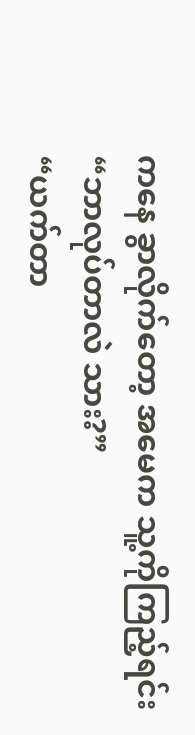ကနေ ခွာလိုက်တော့ အမေက သူ့ကိုကြည့်ရင်း
“ဘာလုပ်တာလဲ သား?”
“ယက်တာ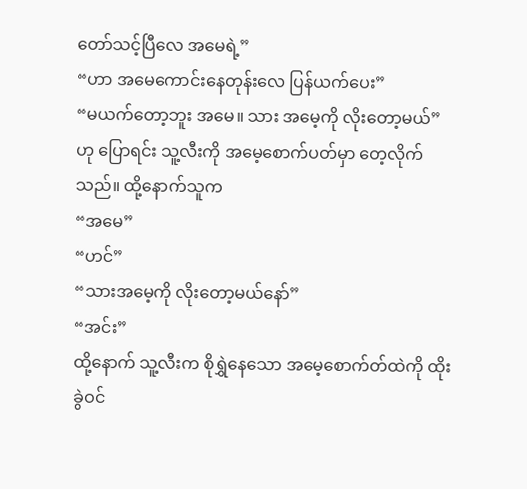တော်သင့်ပြီလေ အမေရဲ့”
“ဟာ အမေကောင်းနေတုန်းလေ ပြန်ယက်ပေး”
“မယက်တော့ဘူး အမေ။ သား အမေ့ကို လိုးတော့မယ်”
ဟု ပြောရင်း သူ့လီးကို အမေ့စောက်ပတ်မှာ တေ့လိုက်သည်။ ထို့နောက်သူက
“အမေ”
“ဟင်”
“သားအမေ့ကို လိုးတော့မယ်နော်”
“အင်း”
ထို့နောက် သူ့လီးက စိုရွှဲနေသော အမေ့စောက်တ်ထဲကို ထိုးခွဲဝင်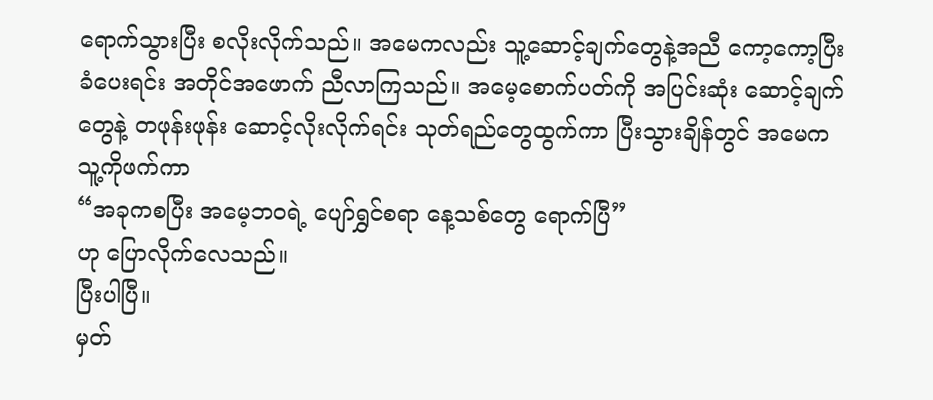ရောက်သွားပြီး စလိုးလိုက်သည်။ အမေကလည်း သူ့ဆောင့်ချက်တွေနဲ့အညီ ကော့ကော့ပြီးခံပေးရင်း အတိုင်အဖောက် ညီလာကြသည်။ အမေ့စောက်ပတ်ကို အပြင်းဆုံး ဆောင့်ချက်တွေနဲ့ တဖုန်းဖုန်း ဆောင့်လိုးလိုက်ရင်း သုတ်ရည်တွေထွက်ကာ ပြီးသွားချိန်တွင် အမေက သူ့ကိုဖက်ကာ
“အခုကစပြီး အမေ့ဘဝရဲ့ ပျော်ရွှင်စရာ နေ့သစ်တွေ ရောက်ပြီ”
ဟု ပြောလိုက်လေသည်။
ပြီးပါပြီ။
မှတ်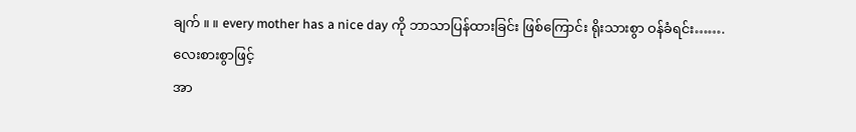ချက် ။ ။ every mother has a nice day ကို ဘာသာပြန်ထားခြင်း ဖြစ်ကြောင်း ရိုးသားစွာ ဝန်ခံရင်း…….
လေးစားစွာဖြင့်
အာ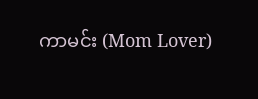ကာမင်း (Mom Lover)